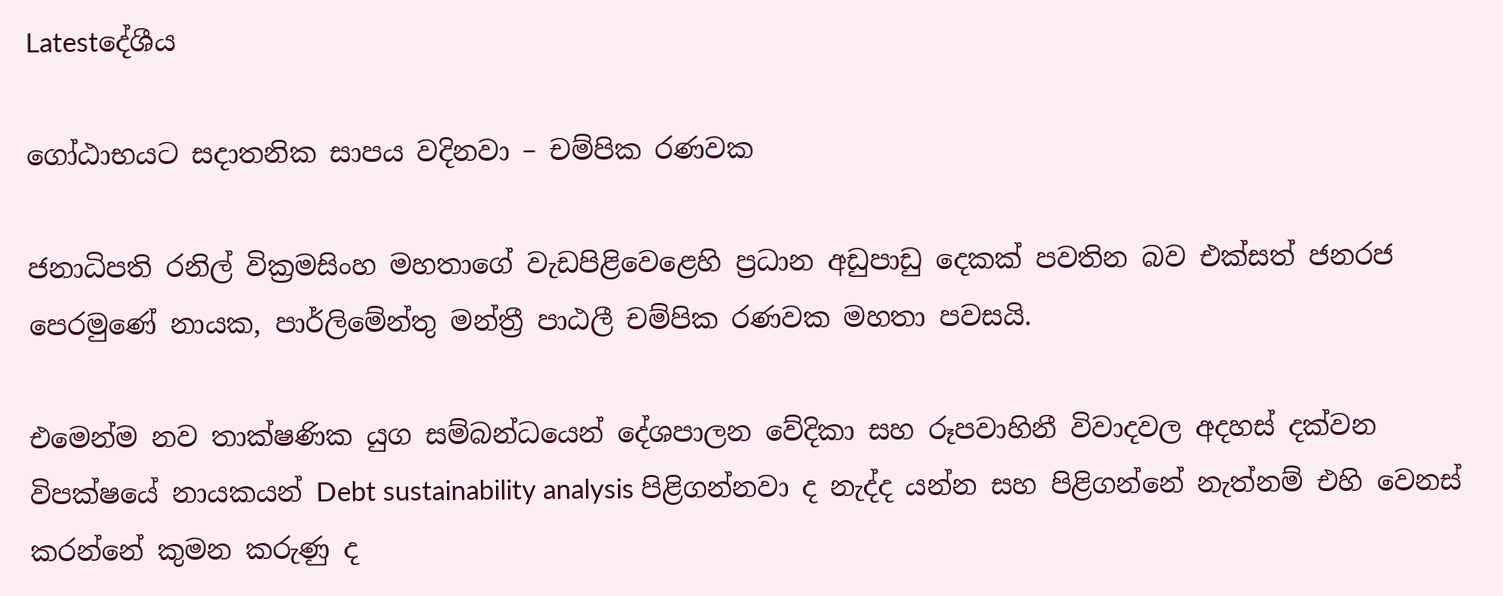Latestදේශීය

ගෝඨාභයට සදාතනික සාපය වදිනවා – චම්පික රණවක

ජනාධිපති රනිල් වික්‍රමසිංහ මහතාගේ වැඩපිළිවෙළෙහි ප්‍රධාන අඩුපාඩු දෙකක් පවතින බව එක්සත් ජනරජ පෙරමුණේ නායක, පාර්ලිමේන්තු මන්ත්‍රී පාඨලී චම්පික රණවක මහතා පවසයි.

එමෙන්ම නව තාක්ෂණික යුග සම්බන්ධයෙන් දේශපාලන වේදිකා සහ රූපවාහිනී විවාදවල අදහස් දක්වන විපක්ෂයේ නායකයන් Debt sustainability analysis පිළිගන්නවා ද නැද්ද යන්න සහ පිළිගන්නේ නැත්නම් එහි වෙනස් කරන්නේ කුමන කරුණු ද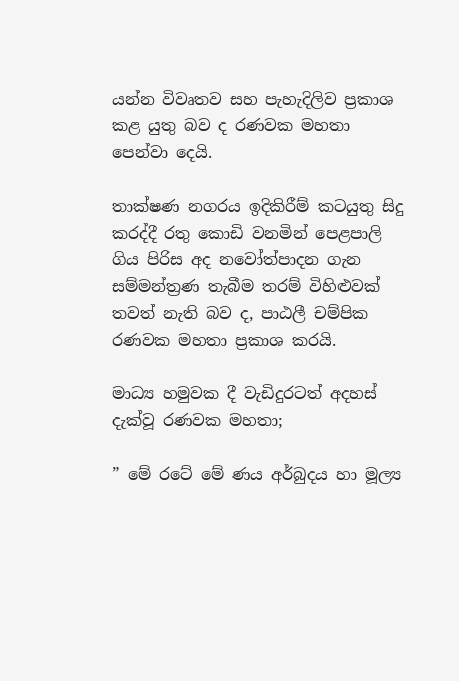යන්න විවෘතව සහ පැහැදිලිව ප්‍රකාශ කළ යුතු බව ද රණවක මහතා පෙන්වා දෙයි.

තාක්ෂණ නගරය ඉදිකිරීම් කටයුතු සිදු කරද්දී රතු කොඩි වනමින් පෙළපාලි ගිය පිරිස අද නවෝත්පාදන ගැන සම්මන්ත්‍රණ තැබීම තරම් විහිළුවක් තවත් නැති බව ද, පාඨලී චම්පික රණවක මහතා ප්‍රකාශ කරයි.

මාධ්‍ය හමුවක දී වැඩිදුරටත් අදහස් දැක්වූ රණවක මහතා;

” මේ රටේ මේ ණය අර්බුදය හා මූල්‍ය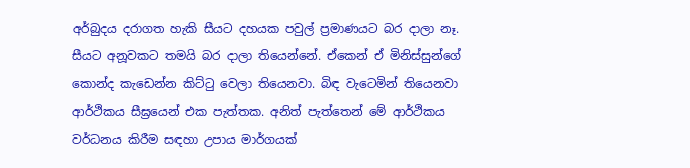අර්බුදය දරාගත හැකි සීයට දහයක පවුල් ප්‍රමාණයට බර දාලා නෑ. සීයට අනූවකට තමයි බර දාලා තියෙන්නේ. ඒකෙන් ඒ මිනිස්සුන්ගේ කොන්ද කැඩෙන්න කිට්ටු වෙලා තියෙනවා. බිඳ වැටෙමින් තියෙනවා ආර්ථිකය සීඝ්‍රයෙන් එක පැත්තක. අනිත් පැත්තෙන් මේ ආර්ථිකය වර්ධනය කිරීම සඳහා උපාය මාර්ගයක්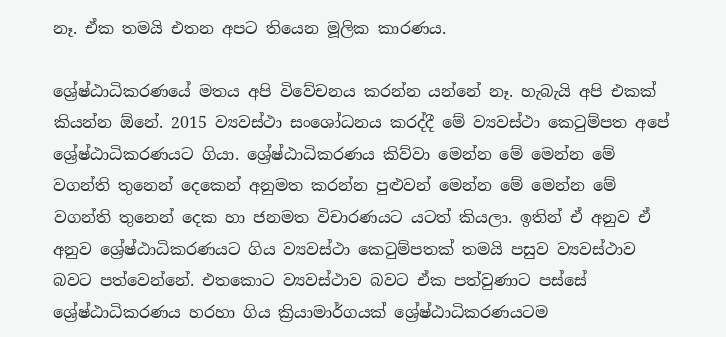නෑ. ඒක තමයි එතන අපට තියෙන මූලික කාරණය.

ශ්‍රේෂ්ඨාධිකරණයේ මතය අපි විවේචනය කරන්න යන්නේ නෑ. හැබැයි අපි එකක් කියන්න ඕනේ. 2015 ව්‍යවස්ථා සංශෝධනය කරද්දී මේ ව්‍යවස්ථා කෙටුම්පත අපේ ශ්‍රේෂ්ඨාධිකරණයට ගියා. ශ්‍රේෂ්ඨාධිකරණය කිව්වා මෙන්න මේ මෙන්න මේ වගන්ති තුනෙන් දෙකෙන් අනුමත කරන්න පුළුවන් මෙන්න මේ මෙන්න මේ වගන්ති තුනෙන් දෙක හා ජනමත විචාරණයට යටත් කියලා. ඉතින් ඒ අනුව ඒ අනුව ශ්‍රේෂ්ඨාධිකරණයට ගිය ව්‍යවස්ථා කෙටුම්පතක් තමයි පසුව ව්‍යවස්ථාව බවට පත්වෙන්නේ. එතකොට ව්‍යවස්ථාව බවට ඒක පත්වුණාට පස්සේ ශ්‍රේෂ්ඨාධිකරණය හරහා ගිය ක්‍රියාමාර්ගයක් ශ්‍රේෂ්ඨාධිකරණයටම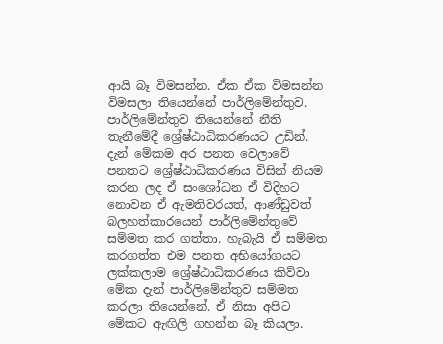ආයි බෑ විමසන්න. ඒක ඒක විමසන්න විමසලා තියෙන්නේ පාර්ලිමේන්තුව. පාර්ලිමේන්තුව තියෙන්නේ නීති තැනීමේදී ශ්‍රේෂ්ඨාධිකරණයට උඩින්. දැන් මේකම අර පනත වෙලාවේ පනතට ශ්‍රේෂ්ඨාධිකරණය විසින් නියම කරන ලද ඒ සංශෝධන ඒ විදිහට නොවන ඒ ඇමතිවරයත්, ආණ්ඩුවත් බලහත්කාරයෙන් පාර්ලිමේන්තුවේ සම්මත කර ගත්තා. හැබැයි ඒ සම්මත කරගත්ත එම පනත අභියෝගයට ලක්කලාම ශ්‍රේෂ්ඨාධිකරණය කිව්වා මේක දැන් පාර්ලිමේන්තුව සම්මත කරලා තියෙන්නේ. ඒ නිසා අපිට මේකට ඇඟිලි ගහන්න බෑ කියලා.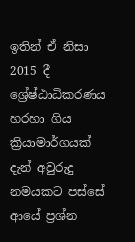ඉතින් ඒ නිසා 2015 දී ශ්‍රේෂ්ඨාධිකරණය හරහා ගිය ක්‍රියාමාර්ගයක් දැන් අවුරුදු නමයකට පස්සේ ආයේ ප්‍රශ්න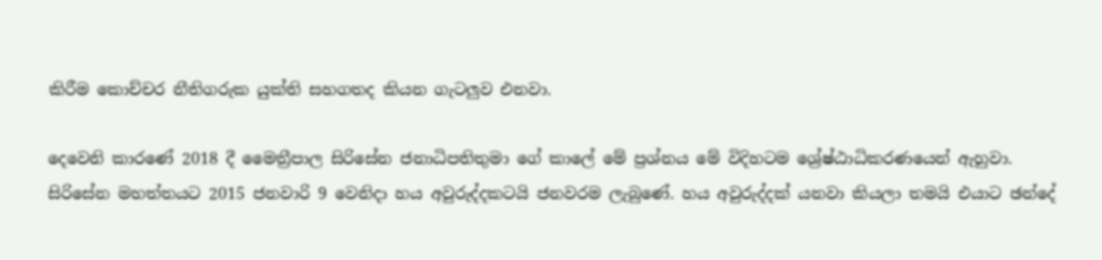කිරීම කොච්චර නීතිගරුක යුක්ති සහගතද කියන ගැටලුව එනවා.

දෙවෙනි කාරණේ 2018 දී මෛත්‍රීපාල සිරිසේන ජනාධිපතිතුමා ගේ කාලේ මේ ප්‍රශ්නය මේ විදිහටම ශ්‍රේෂ්ඨාධිකරණයෙන් ඇහුවා. සිරිසේන මහත්තයට 2015 ජනවාරි 9 වෙනිදා හය අවුරුද්දකටයි ජනවරම ලැබුණේ. හය අවුරුද්දක් යනවා කියලා තමයි එයාට ඡන්දේ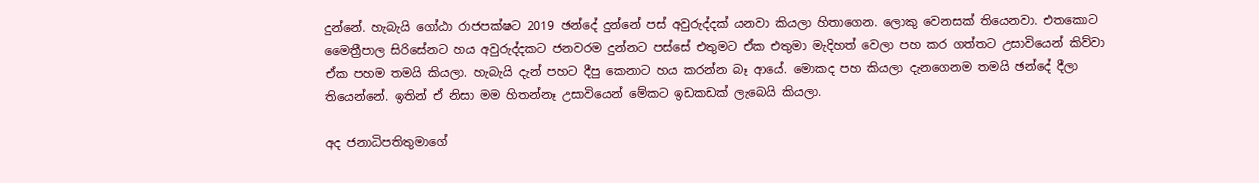දුන්නේ. හැබැයි ගෝඨා රාජපක්ෂට 2019 ඡන්දේ දුන්නේ පස් අවුරුද්දක් යනවා කියලා හිතාගෙන. ලොකු වෙනසක් තියෙනවා. එතකොට මෛත්‍රීපාල සිරිසේනට හය අවුරුද්දකට ජනවරම දුන්නට පස්සේ එතුමට ඒක එතුමා මැදිහත් වෙලා පහ කර ගත්තට උසාවියෙන් කිව්වා ඒක පහම තමයි කියලා. හැබැයි දැන් පහට දීපු කෙනාට හය කරන්න බෑ ආයේ. මොකද පහ කියලා දැනගෙනම තමයි ඡන්දේ දීලා තියෙන්නේ. ඉතින් ඒ නිසා මම හිතන්නෑ උසාවියෙන් මේකට ඉඩකඩක් ලැබෙයි කියලා.

අද ජනාධිපතිතුමාගේ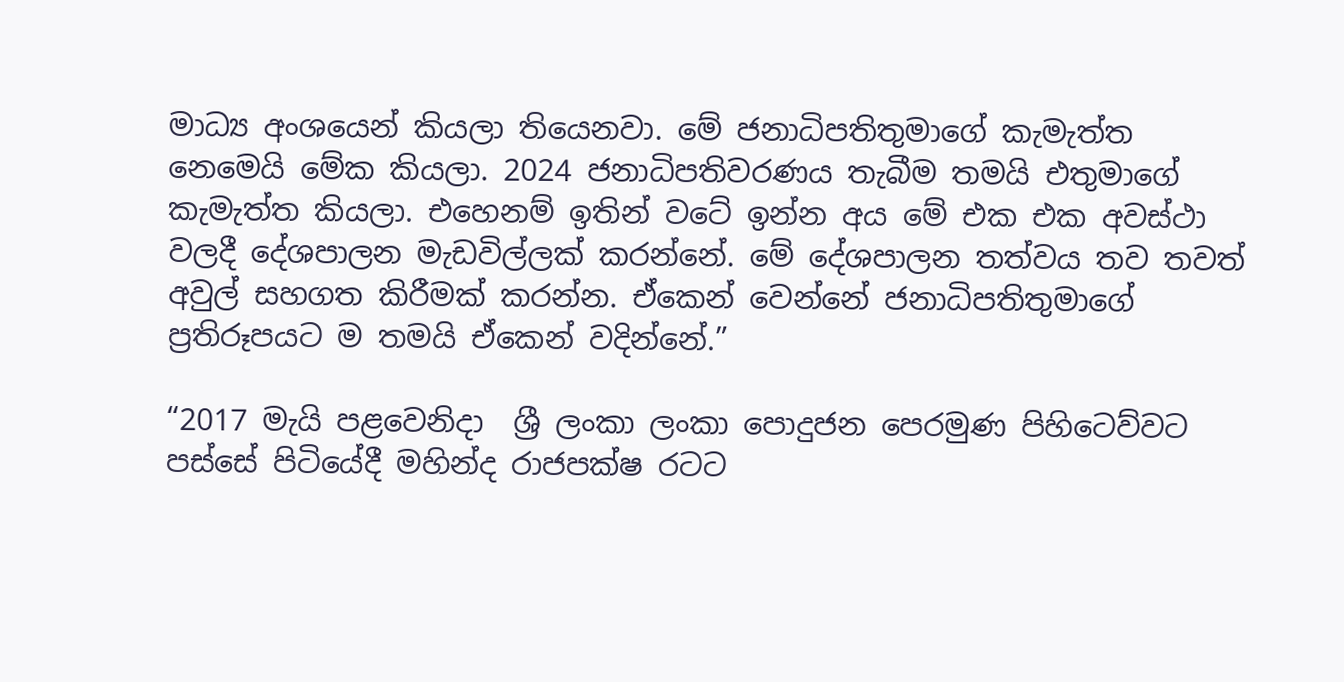මාධ්‍ය අංශයෙන් කියලා තියෙනවා. මේ ජනාධිපතිතුමාගේ කැමැත්ත නෙමෙයි මේක කියලා. 2024 ජනාධිපතිවරණය තැබීම තමයි එතුමාගේ කැමැත්ත කියලා. එහෙනම් ඉතින් වටේ ඉන්න අය මේ එක එක අවස්ථා වලදී දේශපාලන මැඩවිල්ලක් කරන්නේ. මේ දේශපාලන තත්වය තව තවත් අවුල් සහගත කිරීමක් කරන්න. ඒකෙන් වෙන්නේ ජනාධිපතිතුමාගේ ප්‍රතිරූපයට ම තමයි ඒකෙන් වදින්නේ.”

“2017 මැයි පළවෙනිදා  ශ්‍රී ලංකා ලංකා පොදුජන පෙරමුණ පිහිටෙව්වට පස්සේ පිටියේදී මහින්ද රාජපක්ෂ රටට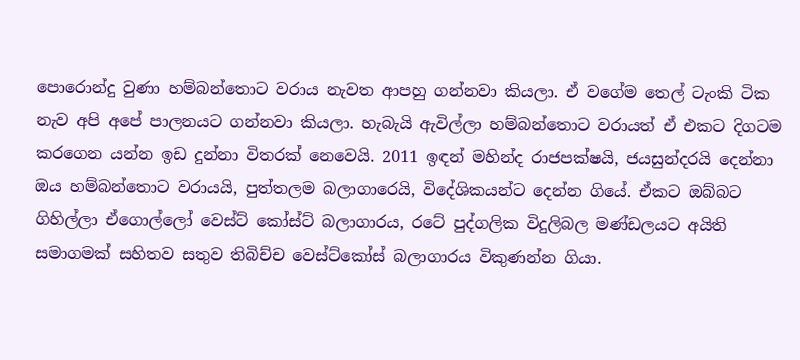පොරොන්දු වුණා හම්බන්තොට වරාය නැවත ආපහු ගන්නවා කියලා. ඒ වගේම තෙල් ටැංකි ටික නැව අපි අපේ පාලනයට ගන්නවා කියලා. හැබැයි ඇවිල්ලා හම්බන්තොට වරායත් ඒ එකට දිගටම කරගෙන යන්න ඉඩ දුන්නා විතරක් නෙවෙයි. 2011 ඉඳන් මහින්ද රාජපක්ෂයි, ජයසුන්දරයි දෙන්නා ඔය හම්බන්තොට වරායයි, පුත්තලම බලාගාරෙයි, විදේශිකයන්ට දෙන්න ගියේ. ඒකට ඔබ්බට ගිහිල්ලා ඒගොල්ලෝ වෙස්ට් කෝස්ට් බලාගාරය, රටේ පුද්ගලික විදුලිබල මණ්ඩලයට අයිති සමාගමක් සහිතව සතුව තිබිච්ච වෙස්ට්කෝස් බලාගාරය විකුණන්න ගියා.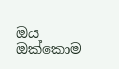ඔය ඔක්කොම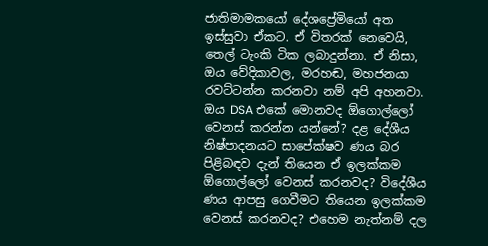ජාතිමාමකයෝ දේශප්‍රේමියෝ අත ඉස්සුවා ඒකට. ඒ විතරක් නෙවෙයි, තෙල් ටැංකි ටික ලබාදුන්නා. ඒ නිසා, ඔය වේදිකාවල, මරහඬ, මහජනයා රවට්ටන්න කරනවා නම් අපි අහනවා. ඔය DSA එකේ මොනවද ඕගොල්ලෝ වෙනස් කරන්න යන්නේ? දළ දේශීය නිෂ්පාදනයට සාපේක්ෂව ණය බර පිළිබඳව දැන් තියෙන ඒ ඉලක්කම ඕගොල්ලෝ වෙනස් කරනවද? විදේශීය ණය ආපසු ගෙවීමට තියෙන ඉලක්කම වෙනස් කරනවද? එහෙම නැත්නම් දල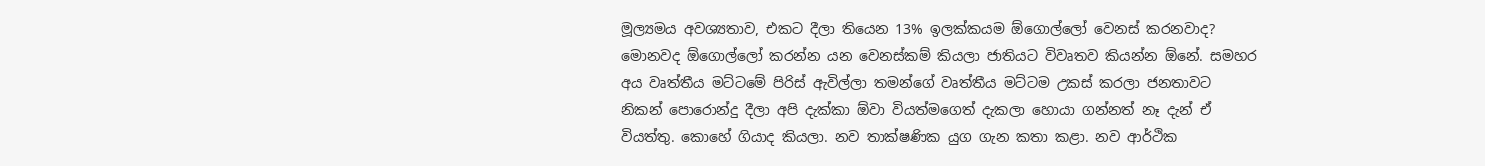මූල්‍යමය අවශ්‍යතාව, එකට දීලා තියෙන 13% ඉලක්කයම ඕගොල්ලෝ වෙනස් කරනවාද? මොනවද ඕගොල්ලෝ කරන්න යන වෙනස්කම් කියලා ජාතියට විවෘතව කියන්න ඕනේ. සමහර අය වෘත්තීය මට්ටමේ පිරිස් ඇවිල්ලා තමන්ගේ වෘත්තීය මට්ටම උකස් කරලා ජනතාවට නිකන් පොරොන්දු දීලා අපි දැක්කා ඕවා වියත්මගෙත් දැකලා හොයා ගන්නත් නෑ දැන් ඒ වියත්තු. කොහේ ගියාද කියලා. නව තාක්ෂණික යුග ගැන කතා කළා. නව ආර්ථික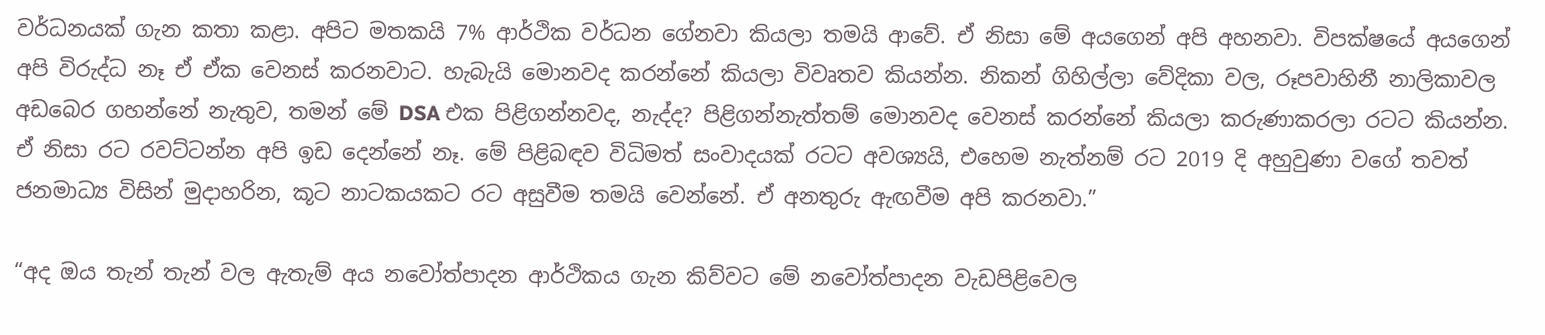වර්ධනයක් ගැන කතා කළා. අපිට මතකයි 7% ආර්ථික වර්ධන ගේනවා කියලා තමයි ආවේ. ඒ නිසා මේ අයගෙන් අපි අහනවා. විපක්ෂයේ අයගෙන් අපි විරුද්ධ නෑ ඒ ඒක වෙනස් කරනවාට. හැබැයි මොනවද කරන්නේ කියලා විවෘතව කියන්න. නිකන් ගිහිල්ලා වේදිකා වල, රූපවාහිනී නාලිකාවල අඩබෙර ගහන්නේ නැතුව, තමන් මේ DSA එක පිළිගන්නවද, නැද්ද? පිළිගන්නැත්තම් මොනවද වෙනස් කරන්නේ කියලා කරුණාකරලා රටට කියන්න. ඒ නිසා රට රවට්ටන්න අපි ඉඩ දෙන්නේ නෑ. මේ පිළිබඳව විධිමත් සංවාදයක් රටට අවශ්‍යයි, එහෙම නැත්නම් රට 2019 දි අහුවුණා වගේ තවත් ජනමාධ්‍ය විසින් මුදාහරින, කූට නාටකයකට රට අසුවීම තමයි වෙන්නේ. ඒ අනතුරු ඇඟවීම අපි කරනවා.”

“අද ඔය තැන් තැන් වල ඇතැම් අය නවෝත්පාදන ආර්ථිකය ගැන කිව්වට මේ නවෝත්පාදන වැඩපිළිවෙල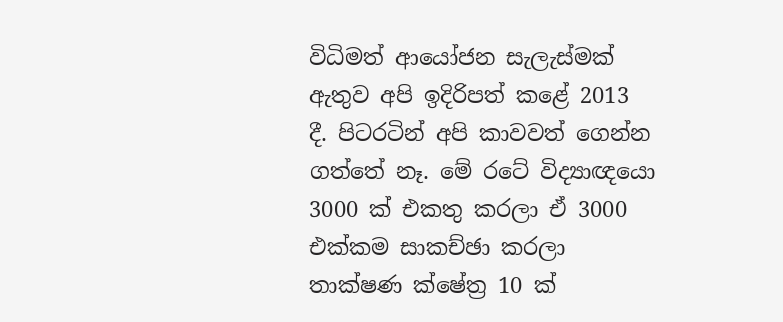විධිමත් ආයෝජන සැලැස්මක් ඇතුව අපි ඉදිරිපත් කළේ 2013 දී. පිටරටින් අපි කාවවත් ගෙන්න ගත්තේ නෑ. මේ රටේ විද්‍යාඥයො 3000 ක් එකතු කරලා ඒ 3000 එක්කම සාකච්ඡා කරලා තාක්ෂණ ක්ෂේත්‍ර 10 ක්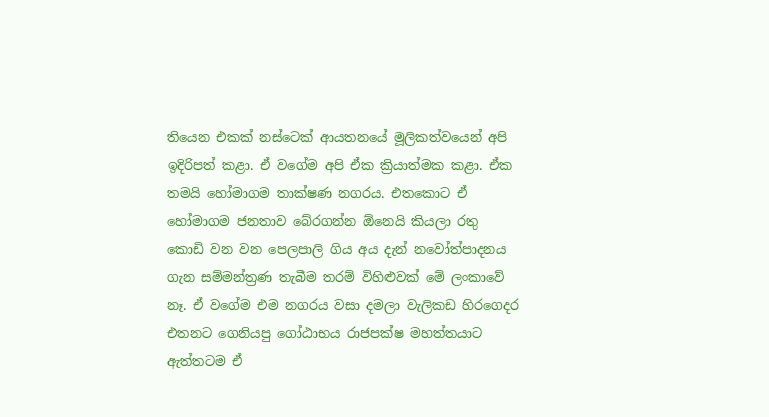තියෙන එකක් නස්ටෙක් ආයතනයේ මූලිකත්වයෙන් අපි ඉදිරිපත් කළා. ඒ වගේම අපි ඒක ක්‍රියාත්මක කළා. ඒක තමයි හෝමාගම තාක්ෂණ නගරය. එතකොට ඒ හෝමාගම ජනතාව බේරගන්න ඕනෙයි කියලා රතු කොඩි වන වන පෙලපාලි ගිය අය දැන් නවෝත්පාදනය ගැන සම්මන්ත්‍රණ තැබීම තරම් විහිළුවක් මේ ලංකාවේ නෑ. ඒ වගේම එම නගරය වසා දමලා වැලිකඩ හිරගෙදර එතනට ගෙනියපු ගෝඨාභය රාජපක්ෂ මහත්තයාට ඇත්තටම ඒ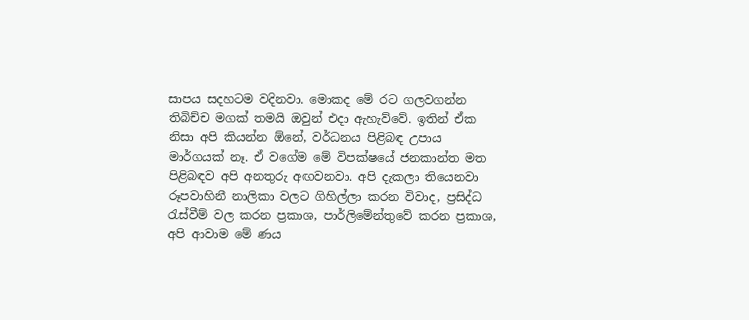සාපය සදහටම වදිනවා. මොකද මේ රට ගලවගන්න තිබිච්ච මගක් තමයි ඔවුන් එදා ඇහැව්වේ. ඉතින් ඒක නිසා අපි කියන්න ඕනේ, වර්ධනය පිළිබඳ උපාය මාර්ගයක් නෑ. ඒ වගේම මේ විපක්ෂයේ ජනකාන්ත මත පිළිබඳව අපි අනතුරු අඟවනවා. අපි දැකලා තියෙනවා රූපවාහිනී නාලිකා වලට ගිහිල්ලා කරන විවාද, ප්‍රසිද්ධ රැස්වීම් වල කරන ප්‍රකාශ, පාර්ලිමේන්තුවේ කරන ප්‍රකාශ, අපි ආවාම මේ ණය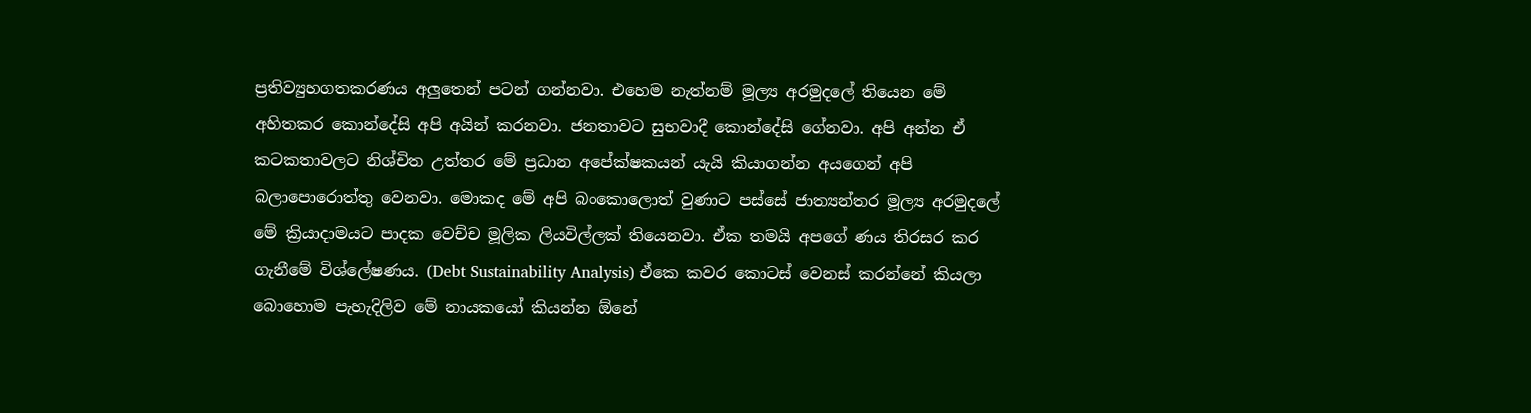ප්‍රතිව්‍යුහගතකරණය අලුතෙන් පටන් ගන්නවා. එහෙම නැත්නම් මූල්‍ය අරමුදලේ තියෙන මේ අහිතකර කොන්දේසි අපි අයින් කරනවා. ජනතාවට සුභවාදී කොන්දේසි ගේනවා. අපි අන්න ඒ කටකතාවලට නිශ්චිත උත්තර මේ ප්‍රධාන අපේක්ෂකයන් යැයි කියාගන්න අයගෙන් අපි බලාපොරොත්තු වෙනවා. මොකද මේ අපි බංකොලොත් වුණාට පස්සේ ජාත්‍යන්තර මූල්‍ය අරමුදලේ මේ ක්‍රියාදාමයට පාදක වෙච්ච මූලික ලියවිල්ලක් තියෙනවා. ඒක තමයි අපගේ ණය තිරසර කර ගැනීමේ විශ්ලේෂණය. (Debt Sustainability Analysis) ඒකෙ කවර කොටස් වෙනස් කරන්නේ කියලා බොහොම පැහැදිලිව මේ නායකයෝ කියන්න ඕනේ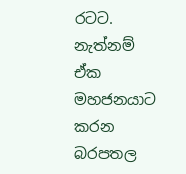රටට. නැත්නම් ඒක මහජනයාට කරන බරපතල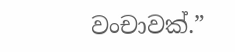වංචාවක්.”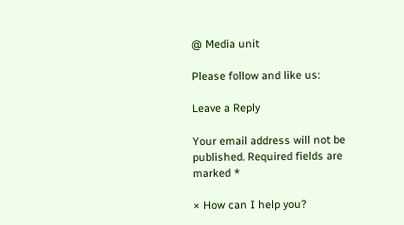@ Media unit

Please follow and like us:

Leave a Reply

Your email address will not be published. Required fields are marked *

× How can I help you?